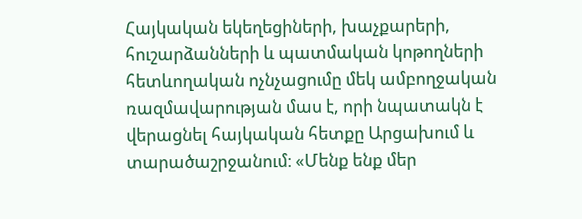Հայկական եկեղեցիների, խաչքարերի, հուշարձանների և պատմական կոթողների հետևողական ոչնչացումը մեկ ամբողջական ռազմավարության մաս է, որի նպատակն է վերացնել հայկական հետքը Արցախում և տարածաշրջանում։ «Մենք ենք մեր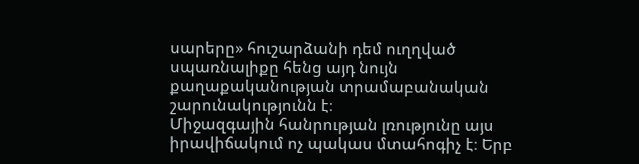սարերը» հուշարձանի դեմ ուղղված սպառնալիքը հենց այդ նույն քաղաքականության տրամաբանական շարունակությունն է։
Միջազգային հանրության լռությունը այս իրավիճակում ոչ պակաս մտահոգիչ է։ Երբ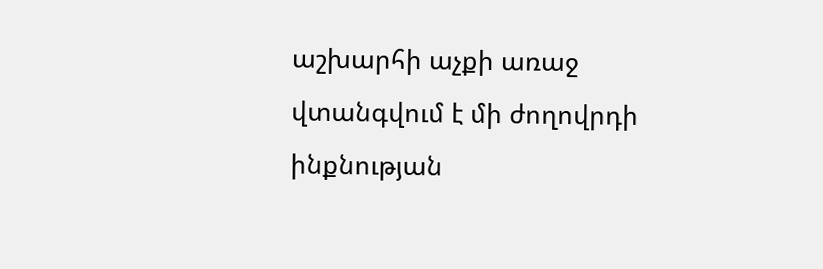աշխարհի աչքի առաջ վտանգվում է մի ժողովրդի ինքնության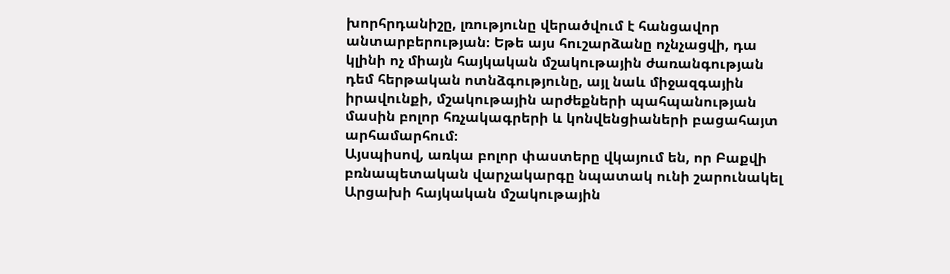խորհրդանիշը, լռությունը վերածվում է հանցավոր անտարբերության։ Եթե այս հուշարձանը ոչնչացվի, դա կլինի ոչ միայն հայկական մշակութային ժառանգության դեմ հերթական ոտնձգությունը, այլ նաև միջազգային իրավունքի, մշակութային արժեքների պահպանության մասին բոլոր հռչակագրերի և կոնվենցիաների բացահայտ արհամարհում։
Այսպիսով, առկա բոլոր փաստերը վկայում են, որ Բաքվի բռնապետական վարչակարգը նպատակ ունի շարունակել Արցախի հայկական մշակութային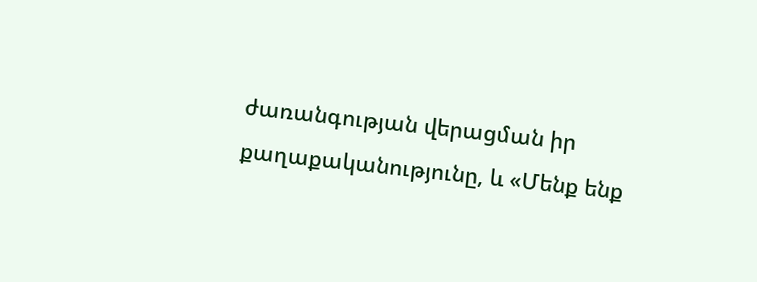ժառանգության վերացման իր քաղաքականությունը, և «Մենք ենք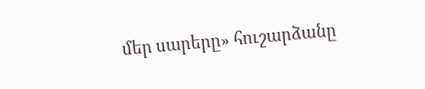մեր սարերը» հուշարձանը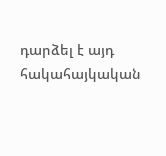դարձել է այդ հակահայկական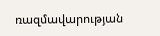ռազմավարության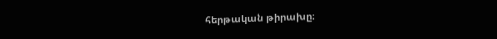հերթական թիրախը։